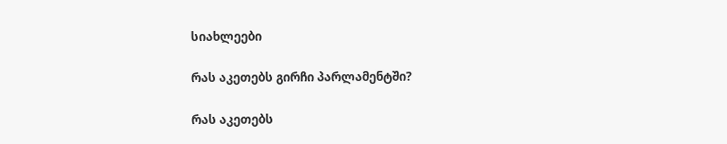სიახლეები

რას აკეთებს გირჩი პარლამენტში?

რას აკეთებს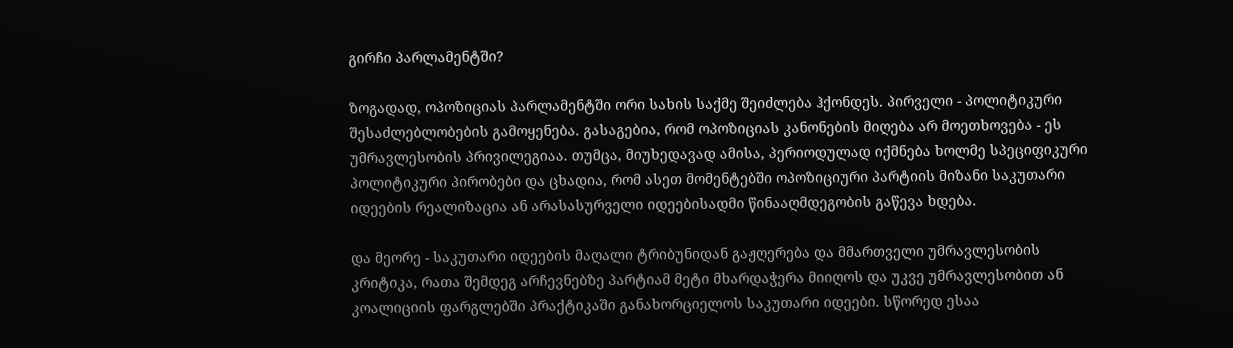გირჩი პარლამენტში?

ზოგადად, ოპოზიციას პარლამენტში ორი სახის საქმე შეიძლება ჰქონდეს. პირველი - პოლიტიკური შესაძლებლობების გამოყენება. გასაგებია, რომ ოპოზიციას კანონების მიღება არ მოეთხოვება - ეს უმრავლესობის პრივილეგიაა. თუმცა, მიუხედავად ამისა, პერიოდულად იქმნება ხოლმე სპეციფიკური პოლიტიკური პირობები და ცხადია, რომ ასეთ მომენტებში ოპოზიციური პარტიის მიზანი საკუთარი იდეების რეალიზაცია ან არასასურველი იდეებისადმი წინააღმდეგობის გაწევა ხდება.

და მეორე - საკუთარი იდეების მაღალი ტრიბუნიდან გაჟღერება და მმართველი უმრავლესობის კრიტიკა, რათა შემდეგ არჩევნებზე პარტიამ მეტი მხარდაჭერა მიიღოს და უკვე უმრავლესობით ან კოალიციის ფარგლებში პრაქტიკაში განახორციელოს საკუთარი იდეები. სწორედ ესაა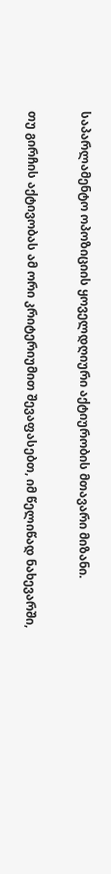საპარლამენტო ოპოზიციის ყოველდღიური აქტიურობის მთავარი მიზანი.

თუ გირჩის აქტივობას ამ ორი კრიტერიუმით შევაფასებთ, იმ წელიწად ნახევარში,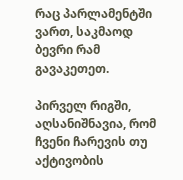რაც პარლამენტში ვართ, საკმაოდ ბევრი რამ გავაკეთეთ.

პირველ რიგში, აღსანიშნავია, რომ ჩვენი ჩარევის თუ აქტივობის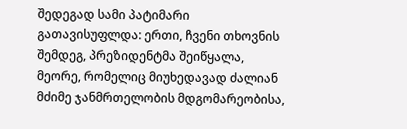შედეგად სამი პატიმარი გათავისუფლდა: ერთი, ჩვენი თხოვნის შემდეგ, პრეზიდენტმა შეიწყალა, მეორე, რომელიც მიუხედავად ძალიან მძიმე ჯანმრთელობის მდგომარეობისა,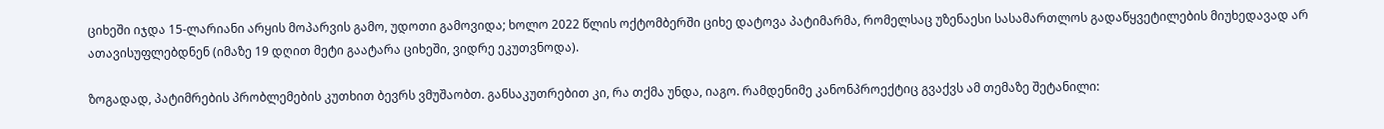ციხეში იჯდა 15-ლარიანი არყის მოპარვის გამო, უდოთი გამოვიდა; ხოლო 2022 წლის ოქტომბერში ციხე დატოვა პატიმარმა, რომელსაც უზენაესი სასამართლოს გადაწყვეტილების მიუხედავად არ ათავისუფლებდნენ (იმაზე 19 დღით მეტი გაატარა ციხეში, ვიდრე ეკუთვნოდა).

ზოგადად, პატიმრების პრობლემების კუთხით ბევრს ვმუშაობთ. განსაკუთრებით კი, რა თქმა უნდა, იაგო. რამდენიმე კანონპროექტიც გვაქვს ამ თემაზე შეტანილი: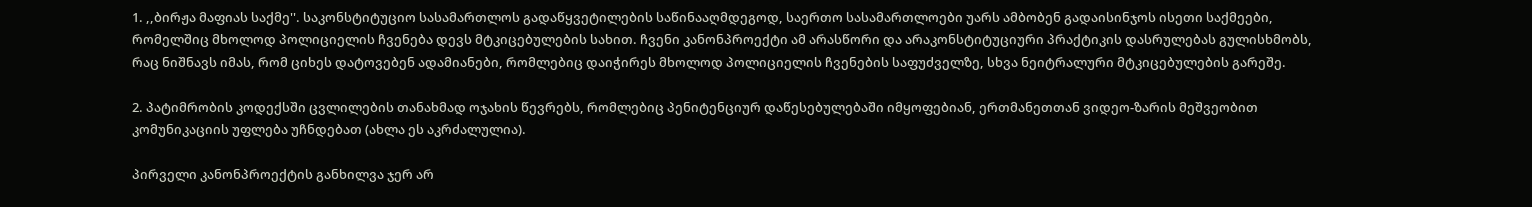1. ,,ბირჟა მაფიას საქმე''. საკონსტიტუციო სასამართლოს გადაწყვეტილების საწინააღმდეგოდ, საერთო სასამართლოები უარს ამბობენ გადაისინჯოს ისეთი საქმეები, რომელშიც მხოლოდ პოლიციელის ჩვენება დევს მტკიცებულების სახით. ჩვენი კანონპროექტი ამ არასწორი და არაკონსტიტუციური პრაქტიკის დასრულებას გულისხმობს, რაც ნიშნავს იმას, რომ ციხეს დატოვებენ ადამიანები, რომლებიც დაიჭირეს მხოლოდ პოლიციელის ჩვენების საფუძველზე, სხვა ნეიტრალური მტკიცებულების გარეშე.

2. პატიმრობის კოდექსში ცვლილების თანახმად ოჯახის წევრებს, რომლებიც პენიტენციურ დაწესებულებაში იმყოფებიან, ერთმანეთთან ვიდეო-ზარის მეშვეობით კომუნიკაციის უფლება უჩნდებათ (ახლა ეს აკრძალულია).

პირველი კანონპროექტის განხილვა ჯერ არ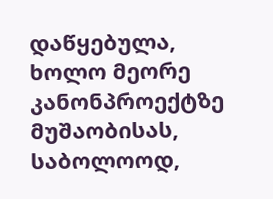დაწყებულა, ხოლო მეორე კანონპროექტზე მუშაობისას, საბოლოოდ,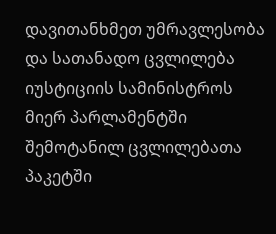დავითანხმეთ უმრავლესობა და სათანადო ცვლილება იუსტიციის სამინისტროს მიერ პარლამენტში შემოტანილ ცვლილებათა პაკეტში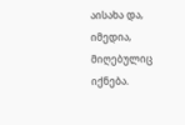აისახა და, იმედია, მიღებულიც იქნება.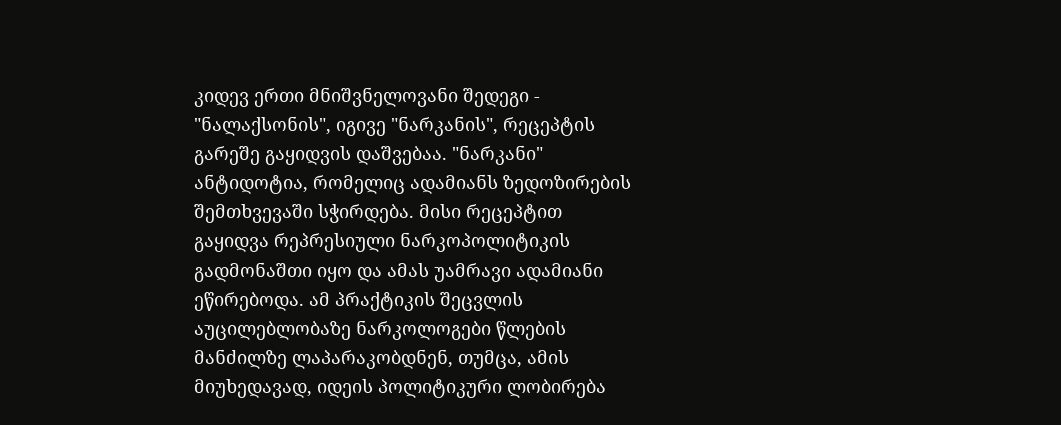კიდევ ერთი მნიშვნელოვანი შედეგი - "ნალაქსონის", იგივე "ნარკანის", რეცეპტის გარეშე გაყიდვის დაშვებაა. "ნარკანი" ანტიდოტია, რომელიც ადამიანს ზედოზირების შემთხვევაში სჭირდება. მისი რეცეპტით გაყიდვა რეპრესიული ნარკოპოლიტიკის გადმონაშთი იყო და ამას უამრავი ადამიანი ეწირებოდა. ამ პრაქტიკის შეცვლის აუცილებლობაზე ნარკოლოგები წლების მანძილზე ლაპარაკობდნენ, თუმცა, ამის მიუხედავად, იდეის პოლიტიკური ლობირება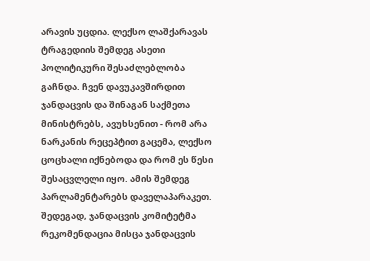არავის უცდია. ლექსო ლაშქარავას ტრაგედიის შემდეგ ასეთი პოლიტიკური შესაძლებლობა გაჩნდა. ჩვენ დავუკავშირდით ჯანდაცვის და შინაგან საქმეთა მინისტრებს, ავუხსენით - რომ არა ნარკანის რეცეპტით გაცემა, ლექსო ცოცხალი იქნებოდა და რომ ეს წესი შესაცვლელი იყო. ამის შემდეგ პარლამენტარებს დაველაპარაკეთ. შედეგად, ჯანდაცვის კომიტეტმა რეკომენდაცია მისცა ჯანდაცვის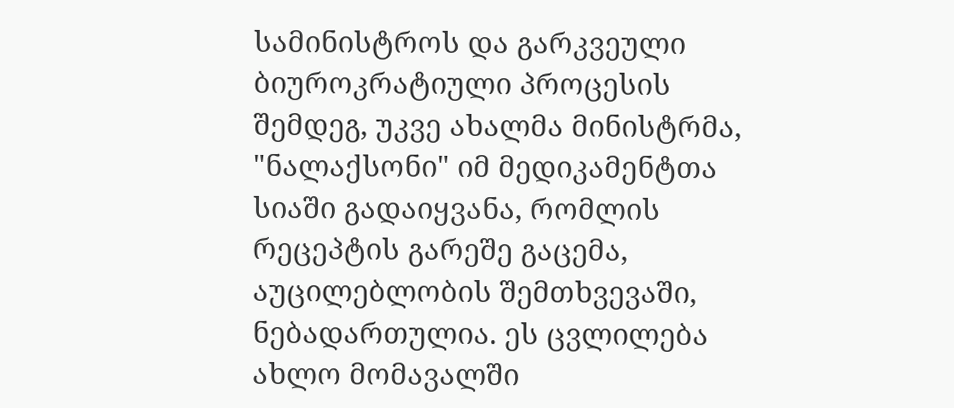სამინისტროს და გარკვეული ბიუროკრატიული პროცესის შემდეგ, უკვე ახალმა მინისტრმა, "ნალაქსონი" იმ მედიკამენტთა სიაში გადაიყვანა, რომლის რეცეპტის გარეშე გაცემა, აუცილებლობის შემთხვევაში, ნებადართულია. ეს ცვლილება ახლო მომავალში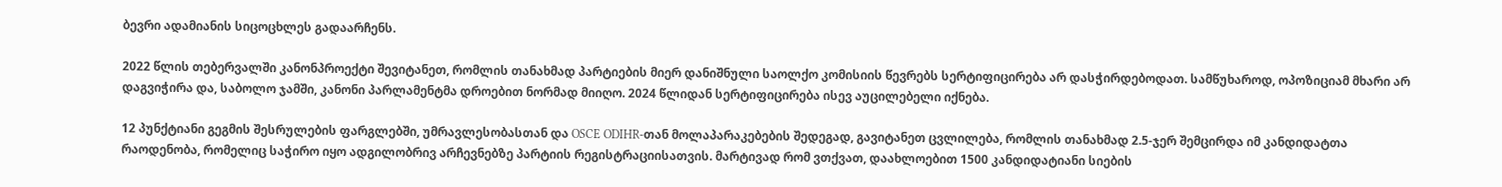ბევრი ადამიანის სიცოცხლეს გადაარჩენს.

2022 წლის თებერვალში კანონპროექტი შევიტანეთ, რომლის თანახმად პარტიების მიერ დანიშნული საოლქო კომისიის წევრებს სერტიფიცირება არ დასჭირდებოდათ. სამწუხაროდ, ოპოზიციამ მხარი არ დაგვიჭირა და, საბოლო ჯამში, კანონი პარლამენტმა დროებით ნორმად მიიღო. 2024 წლიდან სერტიფიცირება ისევ აუცილებელი იქნება.

12 პუნქტიანი გეგმის შესრულების ფარგლებში, უმრავლესობასთან და OSCE ODIHR-თან მოლაპარაკებების შედეგად, გავიტანეთ ცვლილება, რომლის თანახმად 2.5-ჯერ შემცირდა იმ კანდიდატთა რაოდენობა, რომელიც საჭირო იყო ადგილობრივ არჩევნებზე პარტიის რეგისტრაციისათვის. მარტივად რომ ვთქვათ, დაახლოებით 1500 კანდიდატიანი სიების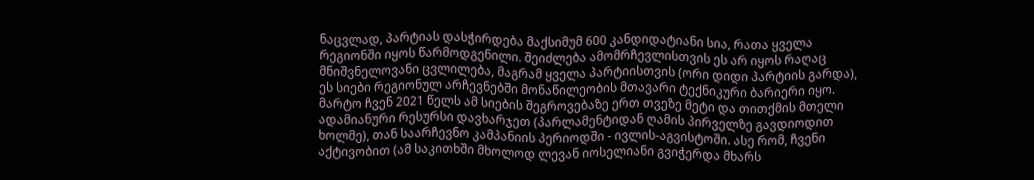ნაცვლად, პარტიას დასჭირდება მაქსიმუმ 600 კანდიდატიანი სია, რათა ყველა რეგიონში იყოს წარმოდგენილი. შეიძლება ამომრჩევლისთვის ეს არ იყოს რაღაც მნიშვნელოვანი ცვლილება, მაგრამ ყველა პარტიისთვის (ორი დიდი პარტიის გარდა), ეს სიები რეგიონულ არჩევნებში მონაწილეობის მთავარი ტექნიკური ბარიერი იყო. მარტო ჩვენ 2021 წელს ამ სიების შეგროვებაზე ერთ თვეზე მეტი და თითქმის მთელი ადამიანური რესურსი დავხარჯეთ (პარლამენტიდან ღამის პირველზე გავდიოდით ხოლმე), თან საარჩევნო კამპანიის პერიოდში - ივლის-აგვისტოში. ასე რომ, ჩვენი აქტივობით (ამ საკითხში მხოლოდ ლევან იოსელიანი გვიჭერდა მხარს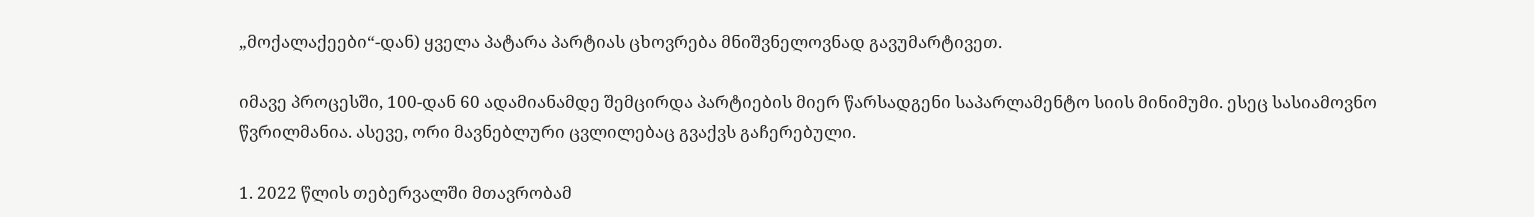„მოქალაქეები“-დან) ყველა პატარა პარტიას ცხოვრება მნიშვნელოვნად გავუმარტივეთ.

იმავე პროცესში, 100-დან 60 ადამიანამდე შემცირდა პარტიების მიერ წარსადგენი საპარლამენტო სიის მინიმუმი. ესეც სასიამოვნო წვრილმანია. ასევე, ორი მავნებლური ცვლილებაც გვაქვს გაჩერებული.

1. 2022 წლის თებერვალში მთავრობამ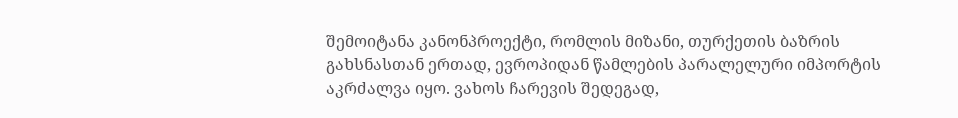შემოიტანა კანონპროექტი, რომლის მიზანი, თურქეთის ბაზრის გახსნასთან ერთად, ევროპიდან წამლების პარალელური იმპორტის აკრძალვა იყო. ვახოს ჩარევის შედეგად,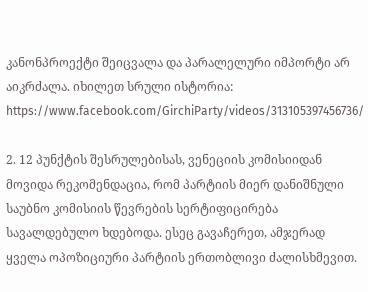კანონპროექტი შეიცვალა და პარალელური იმპორტი არ აიკრძალა. იხილეთ სრული ისტორია: https://www.facebook.com/GirchiParty/videos/313105397456736/

2. 12 პუნქტის შესრულებისას, ვენეციის კომისიიდან მოვიდა რეკომენდაცია, რომ პარტიის მიერ დანიშნული საუბნო კომისიის წევრების სერტიფიცირება სავალდებულო ხდებოდა. ესეც გავაჩერეთ, ამჯერად ყველა ოპოზიციური პარტიის ერთობლივი ძალისხმევით.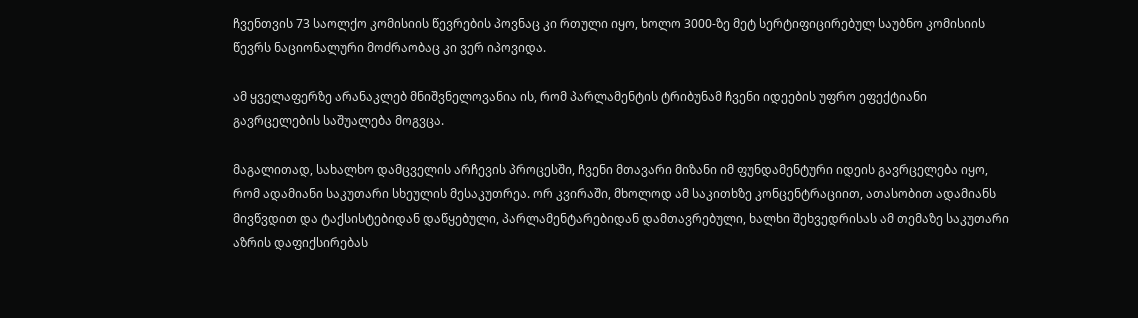ჩვენთვის 73 საოლქო კომისიის წევრების პოვნაც კი რთული იყო, ხოლო 3000-ზე მეტ სერტიფიცირებულ საუბნო კომისიის წევრს ნაციონალური მოძრაობაც კი ვერ იპოვიდა.

ამ ყველაფერზე არანაკლებ მნიშვნელოვანია ის, რომ პარლამენტის ტრიბუნამ ჩვენი იდეების უფრო ეფექტიანი გავრცელების საშუალება მოგვცა.

მაგალითად, სახალხო დამცველის არჩევის პროცესში, ჩვენი მთავარი მიზანი იმ ფუნდამენტური იდეის გავრცელება იყო, რომ ადამიანი საკუთარი სხეულის მესაკუთრეა. ორ კვირაში, მხოლოდ ამ საკითხზე კონცენტრაციით, ათასობით ადამიანს მივწვდით და ტაქსისტებიდან დაწყებული, პარლამენტარებიდან დამთავრებული, ხალხი შეხვედრისას ამ თემაზე საკუთარი აზრის დაფიქსირებას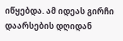იწყებდა. ამ იდეას გირჩი დაარსების დღიდან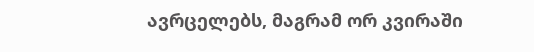ავრცელებს, მაგრამ ორ კვირაში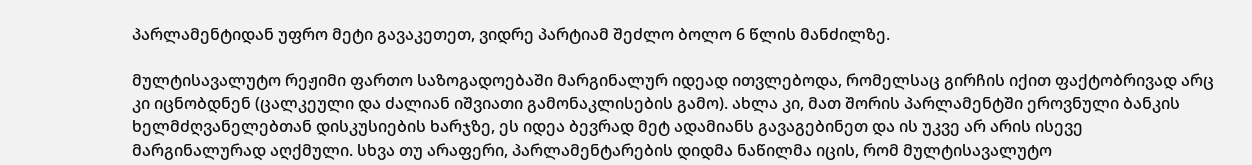პარლამენტიდან უფრო მეტი გავაკეთეთ, ვიდრე პარტიამ შეძლო ბოლო 6 წლის მანძილზე.

მულტისავალუტო რეჟიმი ფართო საზოგადოებაში მარგინალურ იდეად ითვლებოდა, რომელსაც გირჩის იქით ფაქტობრივად არც კი იცნობდნენ (ცალკეული და ძალიან იშვიათი გამონაკლისების გამო). ახლა კი, მათ შორის პარლამენტში ეროვნული ბანკის ხელმძღვანელებთან დისკუსიების ხარჯზე, ეს იდეა ბევრად მეტ ადამიანს გავაგებინეთ და ის უკვე არ არის ისევე მარგინალურად აღქმული. სხვა თუ არაფერი, პარლამენტარების დიდმა ნაწილმა იცის, რომ მულტისავალუტო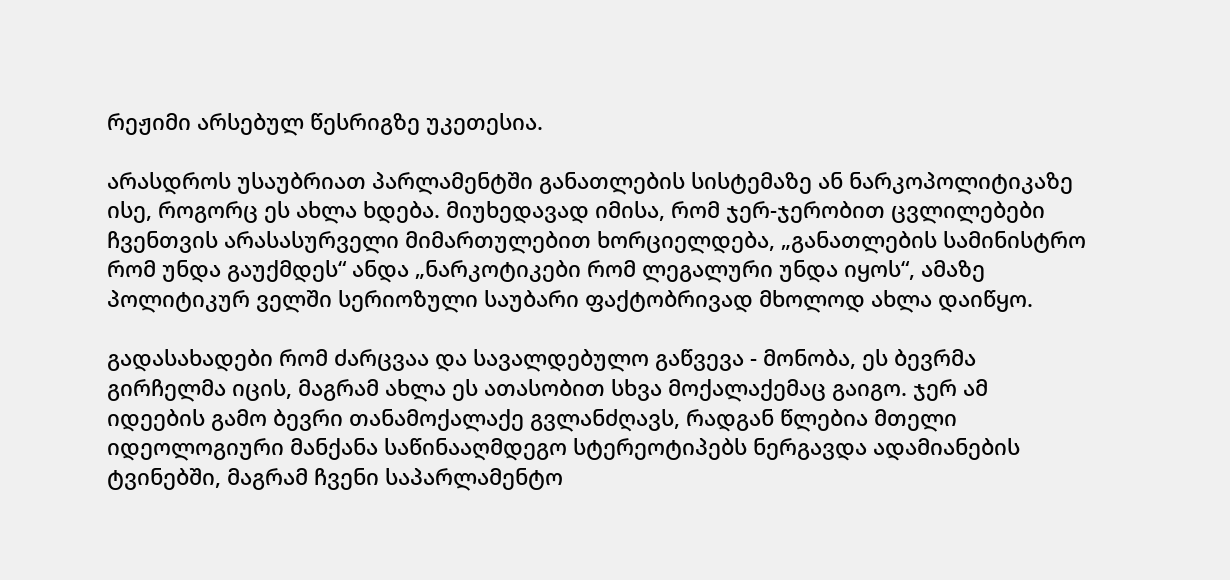რეჟიმი არსებულ წესრიგზე უკეთესია.

არასდროს უსაუბრიათ პარლამენტში განათლების სისტემაზე ან ნარკოპოლიტიკაზე ისე, როგორც ეს ახლა ხდება. მიუხედავად იმისა, რომ ჯერ-ჯერობით ცვლილებები ჩვენთვის არასასურველი მიმართულებით ხორციელდება, „განათლების სამინისტრო რომ უნდა გაუქმდეს“ ანდა „ნარკოტიკები რომ ლეგალური უნდა იყოს“, ამაზე პოლიტიკურ ველში სერიოზული საუბარი ფაქტობრივად მხოლოდ ახლა დაიწყო.

გადასახადები რომ ძარცვაა და სავალდებულო გაწვევა - მონობა, ეს ბევრმა გირჩელმა იცის, მაგრამ ახლა ეს ათასობით სხვა მოქალაქემაც გაიგო. ჯერ ამ იდეების გამო ბევრი თანამოქალაქე გვლანძღავს, რადგან წლებია მთელი იდეოლოგიური მანქანა საწინააღმდეგო სტერეოტიპებს ნერგავდა ადამიანების ტვინებში, მაგრამ ჩვენი საპარლამენტო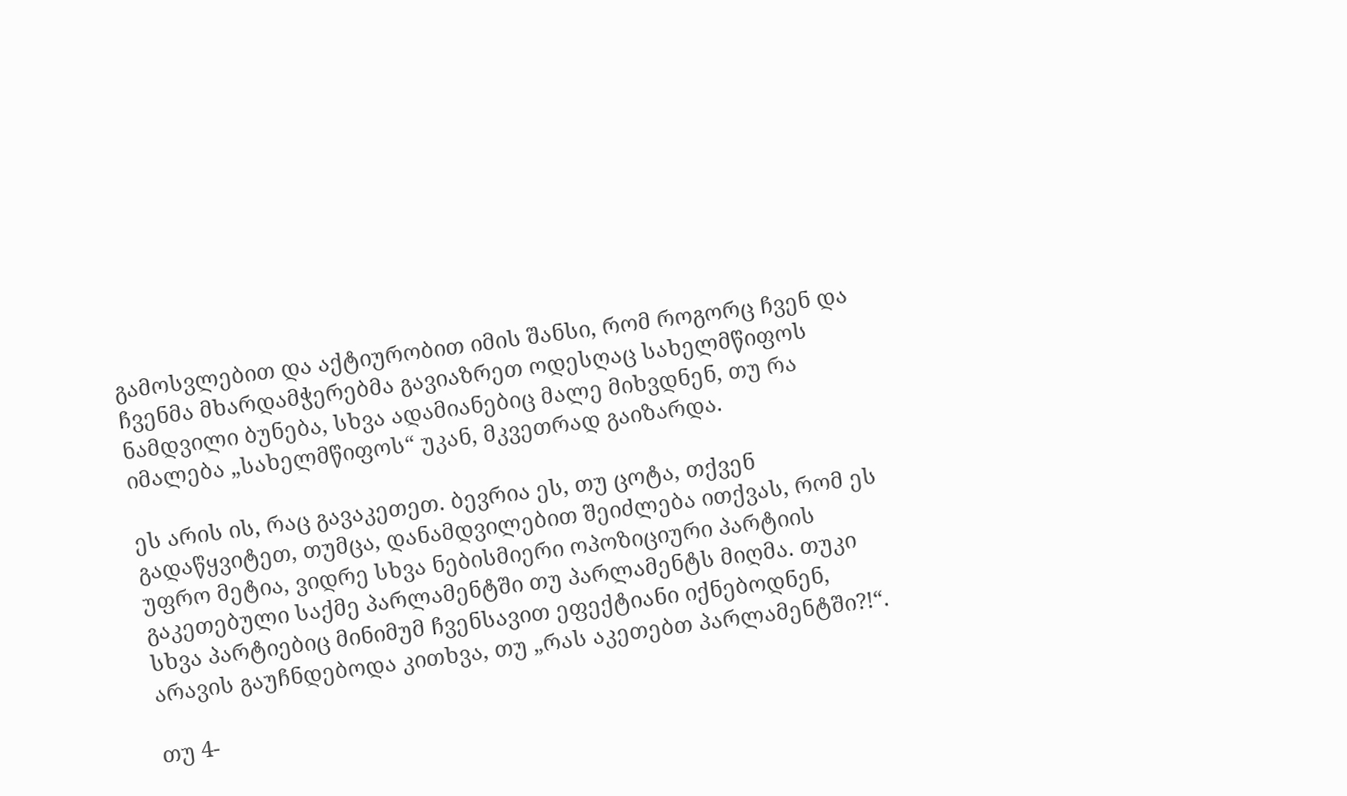გამოსვლებით და აქტიურობით იმის შანსი, რომ როგორც ჩვენ და ჩვენმა მხარდამჭერებმა გავიაზრეთ ოდესღაც სახელმწიფოს ნამდვილი ბუნება, სხვა ადამიანებიც მალე მიხვდნენ, თუ რა იმალება „სახელმწიფოს“ უკან, მკვეთრად გაიზარდა.

ეს არის ის, რაც გავაკეთეთ. ბევრია ეს, თუ ცოტა, თქვენ გადაწყვიტეთ, თუმცა, დანამდვილებით შეიძლება ითქვას, რომ ეს უფრო მეტია, ვიდრე სხვა ნებისმიერი ოპოზიციური პარტიის გაკეთებული საქმე პარლამენტში თუ პარლამენტს მიღმა. თუკი სხვა პარტიებიც მინიმუმ ჩვენსავით ეფექტიანი იქნებოდნენ, არავის გაუჩნდებოდა კითხვა, თუ „რას აკეთებთ პარლამენტში?!“.

თუ 4-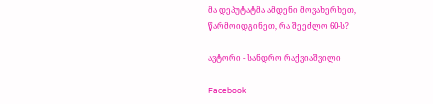მა დეპუტატმა ამდენი მოვახერხეთ, წარმოიდგინეთ, რა შეეძლო 60-ს?

ავტორი - სანდრო რაქვიაშვილი

Facebook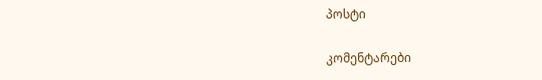პოსტი

კომენტარები